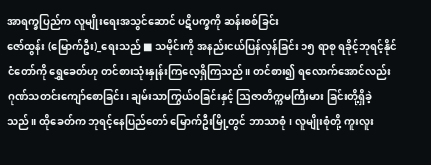အာရက္ခပြည်က လူမျိုးရေးအသွင်ဆောင် ပဋိပက္ခကို ဆန်းစစ်ခြင်း
ဇော်ထွန်း (မြောက်ဦး)_ရေးသည် ■ သမိုင်းကို အနည်းငယ်ပြန်လှန်ခြင်း ၁၅ ရာစု ရခိုင့်ဘုရင့်နိုင်ငံတော်ကို ရွှေခေတ်ဟု တင်စားသုံးနှုန်းကြလေ့ရှိကြသည်။ တင်စား၍ ရလောက်အောင်လည်း ဂုဏ်သတင်းကျော်စောခြင်း၊ ချမ်းသာကြွယ်ဝခြင်းနှင့် ဩဇာတိက္ကမကြီးမား ခြင်းတို့ရှိခဲ့သည်။ ထိုခေတ်က ဘုရင့်နေပြည်တော် မြောက်ဦးမြို့တွင် ဘာသာစုံ၊ လူမျိုးစုံတို့ ကူးလူး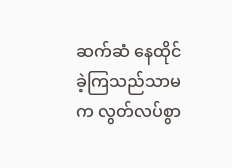ဆက်ဆံ နေထိုင်ခဲ့ကြသည်သာမက လွတ်လပ်စွာ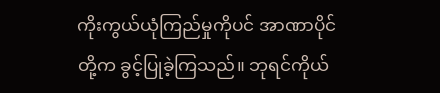ကိုးကွယ်ယုံကြည်မှုကိုပင် အာဏာပိုင်တို့က ခွင့်ပြုခဲ့ကြသည်။ ဘုရင်ကိုယ်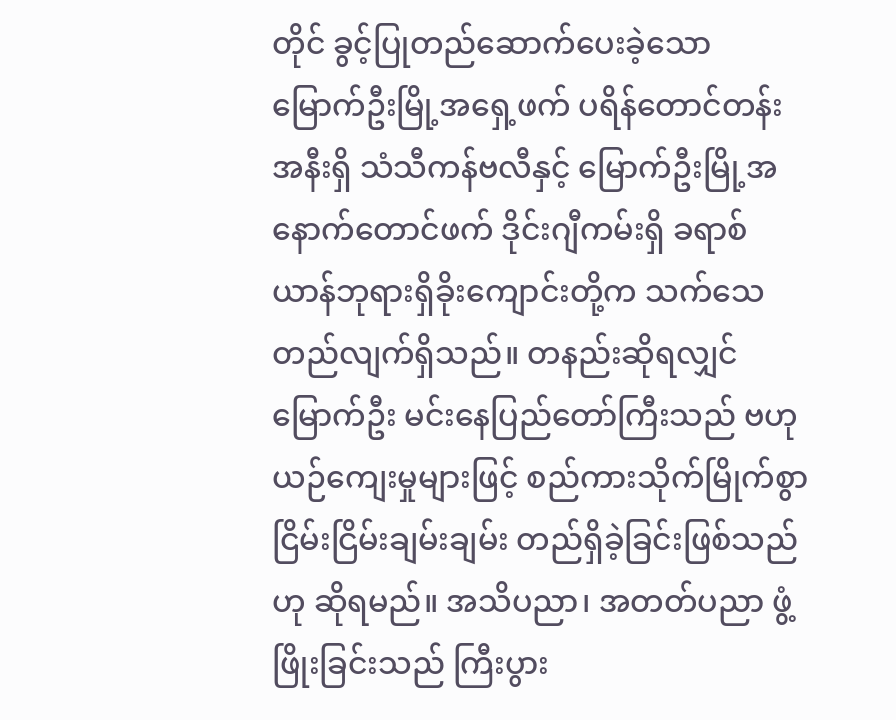တိုင် ခွင့်ပြုတည်ဆောက်ပေးခဲ့သော မြောက်ဦးမြို့အရှေ့ဖက် ပရိန်တောင်တန်းအနီးရှိ သံသီကန်ဗလီနှင့် မြောက်ဦးမြို့အနောက်တောင်ဖက် ဒိုင်းဂျီကမ်းရှိ ခရာစ်ယာန်ဘုရားရှိခိုးကျောင်းတို့က သက်သေတည်လျက်ရှိသည်။ တနည်းဆိုရလျှင် မြောက်ဦး မင်းနေပြည်တော်ကြီးသည် ဗဟုယဉ်ကျေးမှုများဖြင့် စည်ကားသိုက်မြိုက်စွာ ငြိမ်းငြိမ်းချမ်းချမ်း တည်ရှိခဲ့ခြင်းဖြစ်သည်ဟု ဆိုရမည်။ အသိပညာ၊ အတတ်ပညာ ဖွံ့ဖြိုးခြင်းသည် ကြီးပွား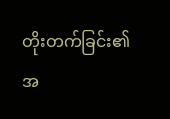တိုးတက်ခြင်း၏ အ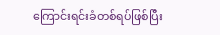ကြောင်းရင်းခံတစ်ရပ်ဖြစ်ပြီး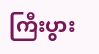ကြီးပွား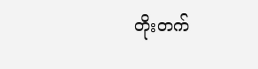တိုးတက်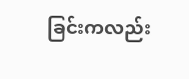ခြင်းကလည်း